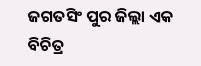ଜଗତସିଂ ପୁର ଜିଲ୍ଲା ଏକ ବିଚିତ୍ର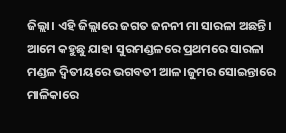ଜିଲ୍ଲା। ଏହି ଜିଲ୍ଲାରେ ଜଗତ ଜନନୀ ମା ସାରଳା ଅଛନ୍ତି। ଆମେ କହୁଛୁ ଯାହା ସୁରମଣ୍ଡଳରେ ପ୍ରଥମରେ ସାରଳା ମଣ୍ଡଳ ଦ୍ୱିତୀୟରେ ଭଗବତୀ ଆଳ।ଜୁମର ସୋଇନ୍ତାରେ ମାଳିକାରେ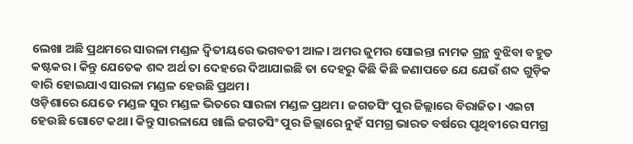ଲେଖା ଅଛି ପ୍ରଥମରେ ସାରଳା ମଣ୍ଡଳ ଦ୍ୱିତୀୟରେ ଭଗବତୀ ଆଳ। ଅମର ଜୁମର ସୋଇନ୍ତା ନାମକ ଗ୍ରନ୍ଥ ବୁଝିବା ବହୁତ କଷ୍ଟକର। କିନ୍ତୁ ଯେତେକ ଶବ୍ଦ ଅର୍ଥ ତା ଦେହରେ ଦିଆଯାଇଛି ତା ଦେହରୁ କିଛି କିଛି ଜଣାପଡେ ଯେ ଯେଉଁ ଶବ୍ଦ ଗୁଡ଼ିକ ବାରି ହୋଇଯାଏ ସାରଳା ମଣ୍ଡଳ ହେଉଛି ପ୍ରଥମ।
ଓଡ଼ିଶାରେ ଯେତେ ମଣ୍ଡଳ ସୁର ମଣ୍ଡଳ ଭିତରେ ସାରଳା ମଣ୍ଡଳ ପ୍ରଥମ। ଜଗତସିଂ ପୁର ଜିଲ୍ଲାରେ ବିରାଜିତ। ଏଇଟା ହେଉଛି ଗୋଟେ କଥା। କିନ୍ତୁ ସାରଳାଯେ ଖାଲି ଜଗତସିଂ ପୁର ଜିଲ୍ଲାରେ ନୁହଁ ସମଗ୍ର ଭାରତ ବର୍ଷରେ ପୃଥିବୀରେ ସମଗ୍ର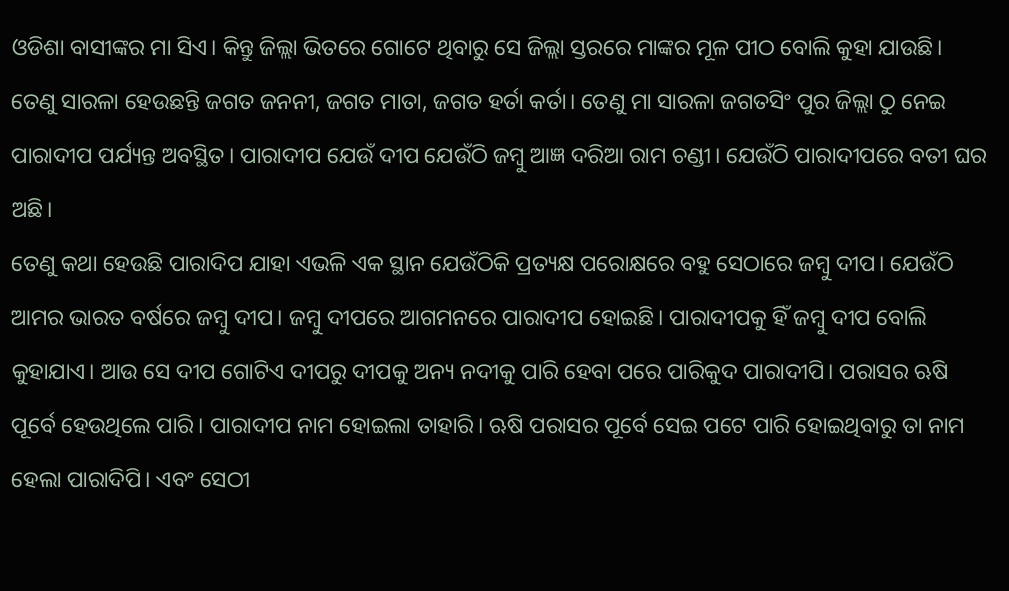ଓଡିଶା ବାସୀଙ୍କର ମା ସିଏ। କିନ୍ତୁ ଜିଲ୍ଲା ଭିତରେ ଗୋଟେ ଥିବାରୁ ସେ ଜିଲ୍ଲା ସ୍ତରରେ ମାଙ୍କର ମୂଳ ପୀଠ ବୋଲି କୁହା ଯାଉଛି। ତେଣୁ ସାରଳା ହେଉଛନ୍ତି ଜଗତ ଜନନୀ, ଜଗତ ମାତା, ଜଗତ ହର୍ତା କର୍ତା। ତେଣୁ ମା ସାରଳା ଜଗତସିଂ ପୁର ଜିଲ୍ଲା ଠୁ ନେଇ ପାରାଦୀପ ପର୍ଯ୍ୟନ୍ତ ଅବସ୍ଥିତ। ପାରାଦୀପ ଯେଉଁ ଦୀପ ଯେଉଁଠି ଜମ୍ବୁ ଆଜ୍ଞ ଦରିଆ ରାମ ଚଣ୍ଡୀ। ଯେଉଁଠି ପାରାଦୀପରେ ବତୀ ଘର ଅଛି।
ତେଣୁ କଥା ହେଉଛି ପାରାଦିପ ଯାହା ଏଭଳି ଏକ ସ୍ଥାନ ଯେଉଁଠିକି ପ୍ରତ୍ୟକ୍ଷ ପରୋକ୍ଷରେ ବହୁ ସେଠାରେ ଜମ୍ବୁ ଦୀପ। ଯେଉଁଠି ଆମର ଭାରତ ବର୍ଷରେ ଜମ୍ବୁ ଦୀପ। ଜମ୍ବୁ ଦୀପରେ ଆଗମନରେ ପାରାଦୀପ ହୋଇଛି। ପାରାଦୀପକୁ ହିଁ ଜମ୍ବୁ ଦୀପ ବୋଲି କୁହାଯାଏ। ଆଉ ସେ ଦୀପ ଗୋଟିଏ ଦୀପରୁ ଦୀପକୁ ଅନ୍ୟ ନଦୀକୁ ପାରି ହେବା ପରେ ପାରିକୁଦ ପାରାଦୀପି। ପରାସର ଋଷି ପୂର୍ବେ ହେଉଥିଲେ ପାରି। ପାରାଦୀପ ନାମ ହୋଇଲା ତାହାରି। ଋଷି ପରାସର ପୂର୍ବେ ସେଇ ପଟେ ପାରି ହୋଇଥିବାରୁ ତା ନାମ ହେଲା ପାରାଦିପି। ଏବଂ ସେଠୀ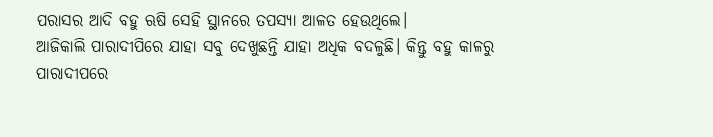ପରାସର ଆଦି ବହୁ ଋଷି ସେହି ସ୍ଥାନରେ ତପସ୍ୟା ଆଳତ ହେଉଥିଲେ।
ଆଜିକାଲି ପାରାଦୀପିରେ ଯାହା ସବୁ ଦେଖୁଛନ୍ତି ଯାହା ଅଧିକ ବଦଳୁଛି। କିନ୍ତୁ ବହୁ କାଳରୁ ପାରାଦୀପରେ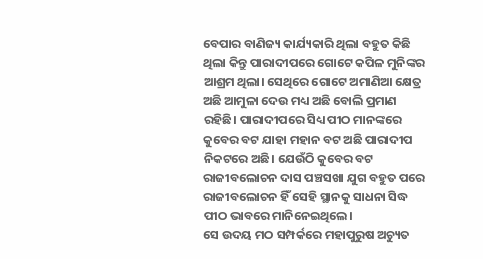ବେପାର ବାଣିଜ୍ୟ କାର୍ଯ୍ୟକାରି ଥିଲା ବହୁତ କିଛି ଥିଲା କିନ୍ତୁ ପାରାଦୀପରେ ଗୋଟେ କପିଳ ମୁନିଙ୍କର ଆଶ୍ରମ ଥିଲା। ସେଥିରେ ଗୋଟେ ଅମାଣିଆ କ୍ଷେତ୍ର ଅଛି ଆମୁଳା ଦେଉ ମଧ୍ୟ ଅଛି ବୋଲି ପ୍ରମାଣ ରହିଛି। ପାରାଦୀପରେ ସିଧ୍ୟ ପୀଠ ମାନଙ୍କରେ କୁବେର ବଟ ଯାହା ମହାନ ବଟ ଅଛି ପାରାଦୀପ ନିକଟରେ ଅଛି। ଯେଉଁଠି କୁବେର ବଟ ରାଜୀବଲୋଚନ ଦାସ ପଞ୍ଚସଖା ଯୁଗ ବହୁତ ପରେ ରାଜୀବଲୋଚନ ହିଁ ସେହି ସ୍ଥାନକୁ ସାଧନା ସିଦ୍ଧ ପୀଠ ଭାବରେ ମାନିନେଇଥିଲେ।
ସେ ଉଦୟ ମଠ ସମ୍ପର୍କରେ ମହାପୁରୁଷ ଅଚ୍ୟୁତ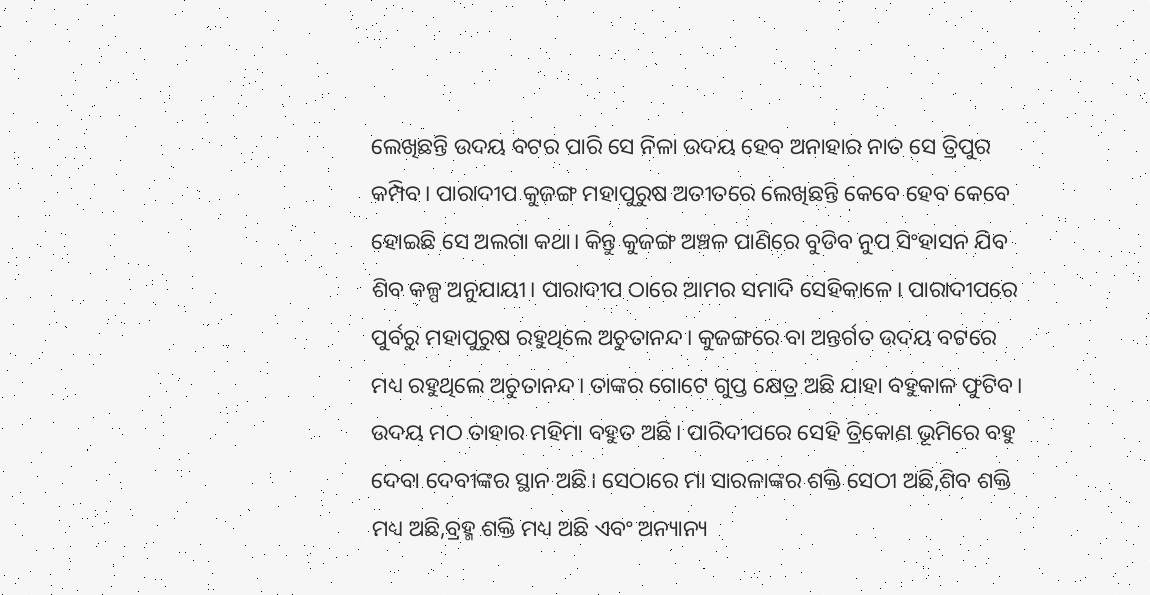ଲେଖିଛନ୍ତି ଉଦୟ ବଟର ପାରି ସେ ନିଳା ଉଦୟ ହେବ ଅନାହାର ନାତ ସେ ତ୍ରିପୁର କମ୍ପିବ। ପାରାଦୀପ କୁଜଙ୍ଗ ମହାପୁରୁଷ ଅତୀତରେ ଲେଖିଛନ୍ତି କେବେ ହେବ କେବେ ହୋଇଛି ସେ ଅଲଗା କଥା। କିନ୍ତୁ କୁଜଙ୍ଗ ଅଞ୍ଚଳ ପାଣିରେ ବୁଡିବ ନୁପ ସିଂହାସନ ଯିବ ଶିବ କଳ୍ପ ଅନୁଯାୟୀ। ପାରାଦୀପ ଠାରେ ଆମର ସମାଦି ସେହିକାଳେ। ପାରାଦୀପରେ ପୁର୍ବରୁ ମହାପୁରୁଷ ରହୁଥିଲେ ଅଚୁତାନନ୍ଦ। କୁଜଙ୍ଗରେ ବା ଅନ୍ତର୍ଗତ ଉଦୟ ବଟରେ ମଧ୍ୟ ରହୁଥିଲେ ଅଚୁତାନନ୍ଦ। ତାଙ୍କର ଗୋଟେ ଗୁପ୍ତ କ୍ଷେତ୍ର ଅଛି ଯାହା ବହୁକାଳ ଫୁଟିବ।
ଉଦୟ ମଠ ତାହାର ମହିମା ବହୁତ ଅଛି। ପାରିଦୀପରେ ସେହି ତ୍ରିକୋଣ ଭୂମିରେ ବହୁ ଦେବା ଦେବୀଙ୍କର ସ୍ଥାନ ଅଛି। ସେଠାରେ ମା ସାରଳାଙ୍କର ଶକ୍ତି ସେଠୀ ଅଛି,ଶିବ ଶକ୍ତି ମଧ୍ୟ ଅଛି,ବ୍ରହ୍ମ ଶକ୍ତି ମଧ୍ୟ ଅଛି ଏବଂ ଅନ୍ୟାନ୍ୟ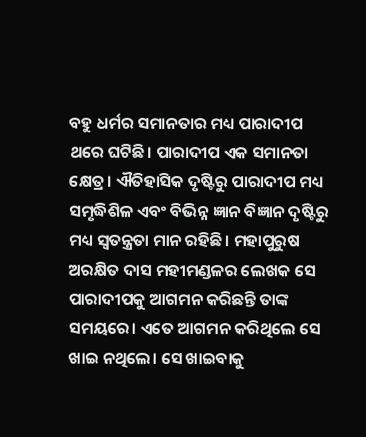ବହୁ ଧର୍ମର ସମାନତାର ମଧ୍ୟ ପାରାଦୀପ ଥରେ ଘଟିଛି। ପାରାଦୀପ ଏକ ସମାନତା କ୍ଷେତ୍ର। ଐତିହାସିକ ଦୃଷ୍ଟିରୁ ପାରାଦୀପ ମଧ୍ୟ ସମୃଦ୍ଧିଶିଳ ଏବଂ ବିଭିନ୍ନ ଜ୍ଞାନ ବିଜ୍ଞାନ ଦୃଷ୍ଟିରୁ ମଧ୍ୟ ସ୍ୱତନ୍ତ୍ରତା ମାନ ରହିଛି। ମହାପୁରୁଷ ଅରକ୍ଷିତ ଦାସ ମହୀମଣ୍ଡଳର ଲେଖକ ସେ ପାରାଦୀପକୁ ଆଗମନ କରିଛନ୍ତି ତାଙ୍କ ସମୟରେ। ଏତେ ଆଗମନ କରିଥିଲେ ସେ ଖାଇ ନଥିଲେ। ସେ ଖାଇବାକୁ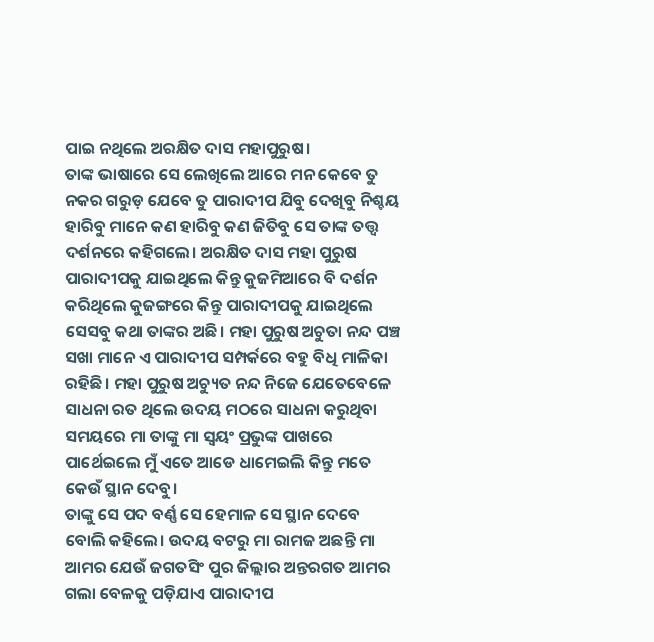ପାଇ ନଥିଲେ ଅରକ୍ଷିତ ଦାସ ମହାପୁରୁଷ।
ତାଙ୍କ ଭାଷାରେ ସେ ଲେଖିଲେ ଆରେ ମନ କେବେ ତୁ ନକର ଗରୁଡ଼ ଯେବେ ତୁ ପାରାଦୀପ ଯିବୁ ଦେଖିବୁ ନିଶ୍ଚୟ ହାରିବୁ ମାନେ କଣ ହାରିବୁ କଣ ଜିତିବୁ ସେ ତାଙ୍କ ତତ୍ତ୍ୱ ଦର୍ଶନରେ କହିଗଲେ। ଅରକ୍ଷିତ ଦାସ ମହା ପୁରୁଷ ପାରାଦୀପକୁ ଯାଇଥିଲେ କିନ୍ତୁ କୁଜମିଆରେ ବି ଦର୍ଶନ କରିଥିଲେ କୁଜଙ୍ଗରେ କିନ୍ତୁ ପାରାଦୀପକୁ ଯାଇଥିଲେ ସେସବୁ କଥା ତାଙ୍କର ଅଛି। ମହା ପୁରୁଷ ଅଚୁତା ନନ୍ଦ ପଞ୍ଚ ସଖା ମାନେ ଏ ପାରାଦୀପ ସମ୍ପର୍କରେ ବହୁ ବିଧି ମାଳିକା ରହିଛି। ମହା ପୁରୁଷ ଅଚ୍ୟୁତ ନନ୍ଦ ନିଜେ ଯେତେବେଳେ ସାଧନା ରତ ଥିଲେ ଉଦୟ ମଠରେ ସାଧନା କରୁଥିବା ସମୟରେ ମା ତାଙ୍କୁ ମା ସ୍ୱୟଂ ପ୍ରଭୁଙ୍କ ପାଖରେ ପାର୍ଥେଇଲେ ମୁଁ ଏତେ ଆଡେ ଧାମେଇଲି କିନ୍ତୁ ମତେ କେଉଁ ସ୍ଥାନ ଦେବୁ।
ତାଙ୍କୁ ସେ ପଦ ବର୍ଣ୍ଣ ସେ ହେମାଳ ସେ ସ୍ଥାନ ଦେବେ ବୋଲି କହିଲେ। ଉଦୟ ବଟରୁ ମା ରାମଜ ଅଛନ୍ତି ମା ଆମର ଯେଉଁ ଜଗତସିଂ ପୁର ଜିଲ୍ଲାର ଅନ୍ତରଗତ ଆମର ଗଲା ବେଳକୁ ପଡ଼ିଯାଏ ପାରାଦୀପ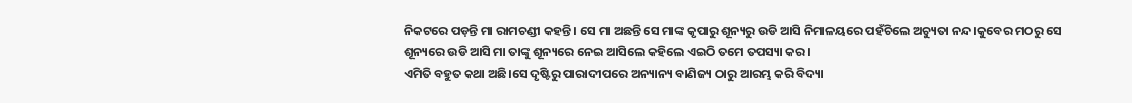ନିକଟରେ ପଡ଼ନ୍ତି ମା ରାମଚଣ୍ଡୀ କହନ୍ତି। ସେ ମା ଅଛନ୍ତି ସେ ମାଙ୍କ କୃପାରୁ ଶୂନ୍ୟରୁ ଉଡି ଆସି ନିମାଳୟରେ ପହଁଚିଲେ ଅଚ୍ୟୁତା ନନ୍ଦ।କୁବେର ମଠରୁ ସେ ଶୂନ୍ୟରେ ଉଡି ଆସି ମା ତାଙ୍କୁ ଶୂନ୍ୟରେ ନେଇ ଆସିଲେ କହିଲେ ଏଇଠି ତମେ ତପସ୍ୟା କର।
ଏମିତି ବହୁତ କଥା ଅଛି।ସେ ଦୃଷ୍ଟିରୁ ପାରାଦୀପରେ ଅନ୍ୟାନ୍ୟ ବାଣିଜ୍ୟ ଠାରୁ ଆରମ୍ଭ କରି ବିଦ୍ୟା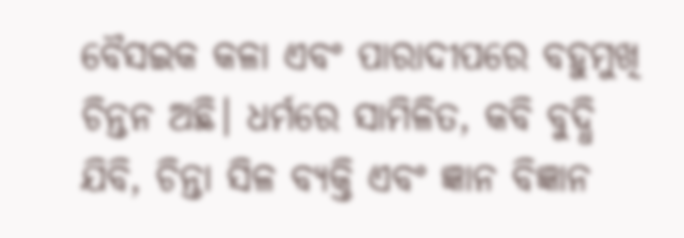ବୈସଇକ କଳା ଏବଂ ପାରାଦୀପରେ ବହୁମୁଖି ଚିନ୍ତନ ଅଛି। ଧର୍ମରେ ସାମିଳିତ, କବି ବୁଦ୍ଧି ଯିବି, ଚିନ୍ତା ସିଳ ବ୍ୟକ୍ତି ଏବଂ ଜ୍ଞାନ ବିଜ୍ଞାନ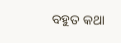ବହୁତ କଥା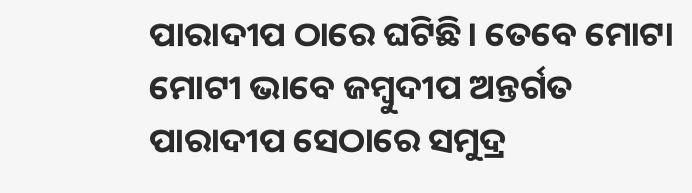ପାରାଦୀପ ଠାରେ ଘଟିଛି। ତେବେ ମୋଟା ମୋଟୀ ଭାବେ ଜମ୍ବୁଦୀପ ଅନ୍ତର୍ଗତ ପାରାଦୀପ ସେଠାରେ ସମୁଦ୍ର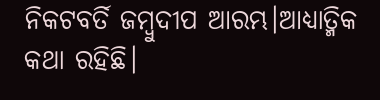ନିକଟବର୍ତି ଜମ୍ବୁଦୀପ ଆରମ୍ଭ।ଆଧ୍ୟାତ୍ମିକ କଥା ରହିଛି।